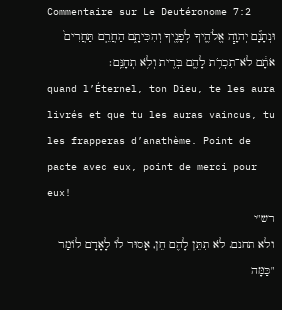Commentaire sur Le Deutéronome 7:2
וּנְתָנָ֞ם יְהוָ֧ה אֱלֹהֶ֛יךָ לְפָנֶ֖יךָ וְהִכִּיתָ֑ם הַחֲרֵ֤ם תַּחֲרִים֙ אֹתָ֔ם לֹא־תִכְרֹ֥ת לָהֶ֛ם בְּרִ֖ית וְלֹ֥א תְחָנֵּֽם׃
quand l’Éternel, ton Dieu, te les aura livrés et que tu les auras vaincus, tu les frapperas d’anathème. Point de pacte avec eux, point de merci pour eux!
רש"י
ולא תחנם. לֹא תִתֵּן לָהֶם חֵן, אָסוּר לוֹ לָאָדָם לוֹמַר "כַּמָּה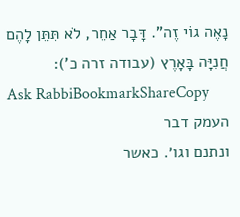נָאֶה גוֹי זֶה". דָּבָר אַחֵר, לֹא תִּתֵּן לָהֶם חֲנִיָּה בָּאָרֶץ (עבודה זרה כ'):
Ask RabbiBookmarkShareCopy
העמק דבר
ונתנם וגו׳. כאשר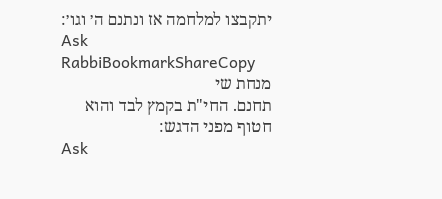יתקבצו למלחמה אז ונתנם ה׳ וגו׳:
Ask RabbiBookmarkShareCopy
מנחת שי
תחנם. החי"ת בקמץ לבד והוא חטוף מפני הדגש:
Ask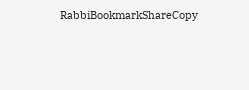RabbiBookmarkShareCopy